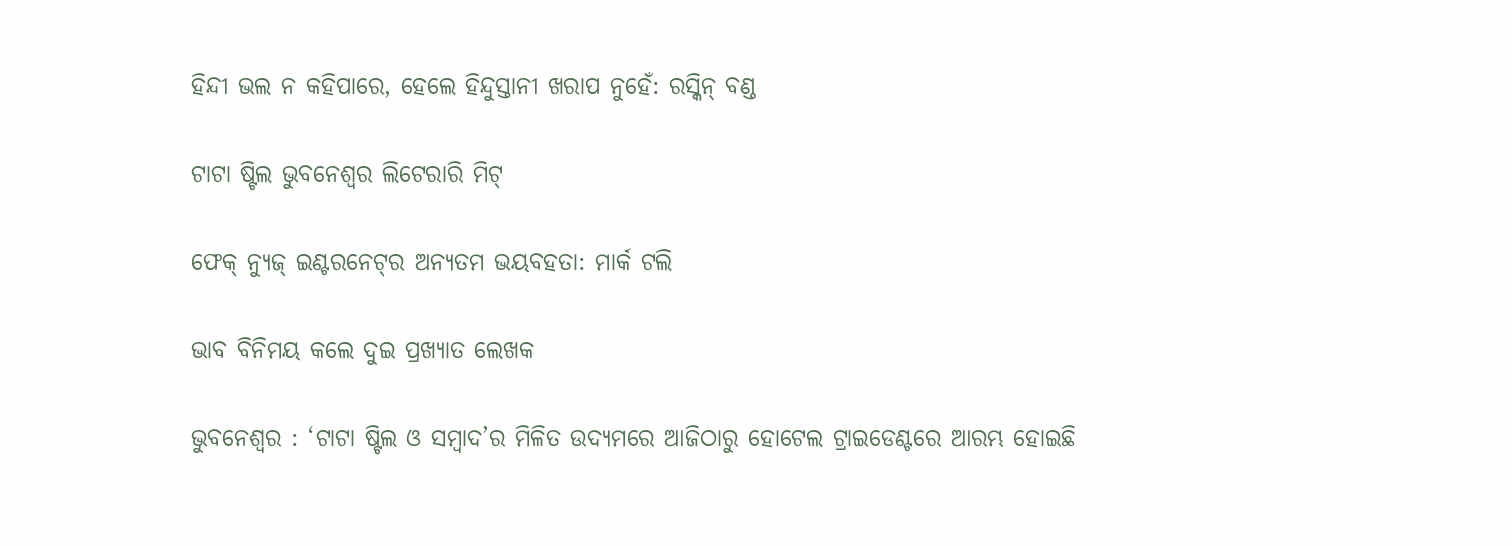ହିନ୍ଦୀ ଭଲ ନ କହିପାରେ, ହେଲେ ହିନ୍ଦୁସ୍ତାନୀ ଖରାପ ନୁହେଁ: ରସ୍କିନ୍‌ ବଣ୍ଡ

ଟାଟା ଷ୍ଟିଲ ଭୁବନେଶ୍ୱର ଲିଟେରାରି ମିଟ୍‌

ଫେକ୍‌ ନ୍ୟୁଜ୍‌ ଇଣ୍ଟରନେଟ୍‌ର ଅନ୍ୟତମ ଭୟବହତା: ମାର୍କ ଟଲି

ଭାବ ବିନିମୟ କଲେ ଦୁଇ ପ୍ରଖ୍ୟାତ ଲେଖକ

ଭୁବନେଶ୍ୱର : ‘ଟାଟା ଷ୍ଟିଲ ଓ ସମ୍ବାଦ’ର ମିଳିତ ଉଦ୍ୟମରେ ଆଜିଠାରୁ ହୋଟେଲ ଟ୍ରାଇଡେଣ୍ଟରେ ଆରମ୍ଭ ହୋଇଛି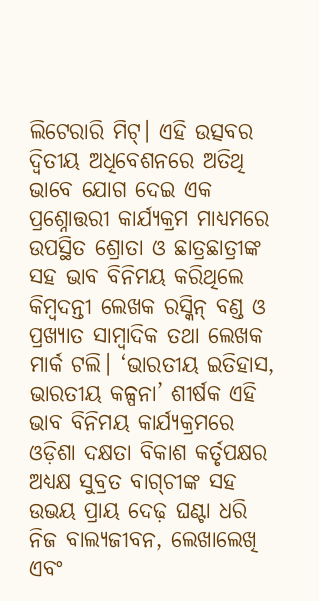ଲିଟେରାରି ମିଟ୍‌। ଏହି ଉତ୍ସବର ଦ୍ୱିତୀୟ ଅଧିବେଶନରେ ଅତିଥି ଭାବେ ଯୋଗ ଦେଇ ଏକ ପ୍ରଶ୍ନୋତ୍ତରୀ କାର୍ଯ୍ୟକ୍ରମ ମାଧ୍ୟମରେ ଉପସ୍ଥିତ ଶ୍ରୋତା ଓ ଛାତ୍ରଛାତ୍ରୀଙ୍କ ସହ ଭାବ ବିନିମୟ କରିଥିଲେ କିମ୍ବଦନ୍ତୀ ଲେଖକ ରସ୍କିନ୍‌ ବଣ୍ଡ ଓ ପ୍ରଖ୍ୟାତ ସାମ୍ବାଦିକ ତଥା ଲେଖକ ମାର୍କ ଟଲି। ‘ଭାରତୀୟ ଇତିହାସ, ଭାରତୀୟ କଳ୍ପନା’ ଶୀର୍ଷକ ଏହି ଭାବ ବିନିମୟ କାର୍ଯ୍ୟକ୍ରମରେ ଓଡ଼ିଶା ଦକ୍ଷତା ବିକାଶ କର୍ତୃପକ୍ଷର ଅଧ୍ୟକ୍ଷ ସୁବ୍ରତ ବାଗ୍‌ଚୀଙ୍କ ସହ ଉଭୟ ପ୍ରାୟ ଦେଢ଼ ଘଣ୍ଟା ଧରି  ନିଜ ବାଲ୍ୟଜୀବନ, ଲେଖାଲେଖି ଏବଂ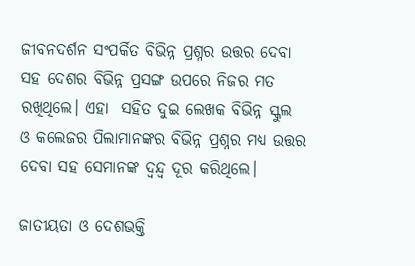ଜୀବନଦର୍ଶନ ସଂପର୍କିତ ବିଭିନ୍ନ ପ୍ରଶ୍ନର ଉତ୍ତର ଦେବା ସହ ଦେଶର ବିଭିନ୍ନ ପ୍ରସଙ୍ଗ ଉପରେ ନିଜର ମତ ରଖିଥିଲେ। ଏହା  ସହିତ ଦୁଇ ଲେଖକ ବିଭିନ୍ନ ସ୍କୁଲ ଓ କଲେଜର ପିଲାମାନଙ୍କର ବିଭିନ୍ନ ପ୍ରଶ୍ନର ମଧ୍ୟ ଉତ୍ତର ଦେବା ସହ ସେମାନଙ୍କ ଦ୍ୱନ୍ଦ୍ୱ ଦୂର କରିଥିଲେ।

ଜାତୀୟତା ଓ ଦେଶଭକ୍ତି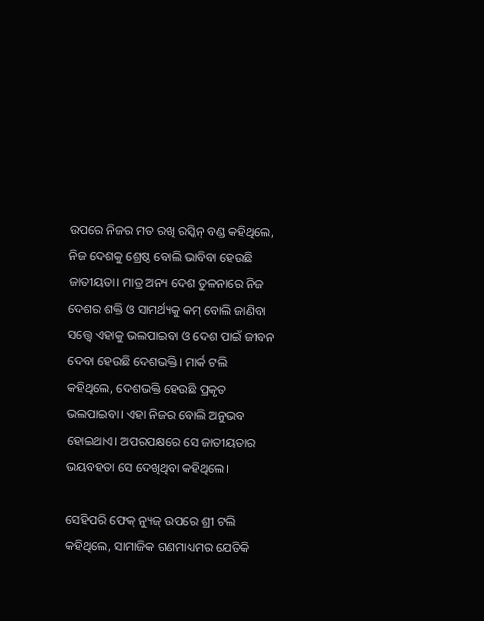ଉପରେ ନିଜର ମତ ରଖି ରସ୍କିନ୍‌ ବଣ୍ଡ କହିଥିଲେ, ନିଜ ଦେଶକୁ ଶ୍ରେଷ୍ଠ ବୋଲି ଭାବିବା ହେଉଛି ଜାତୀୟତା। ମାତ୍ର ଅନ୍ୟ ଦେଶ ତୁଳନାରେ ନିଜ ଦେଶର ଶକ୍ତି ଓ ସାମର୍ଥ୍ୟକୁ କମ୍‌ ବୋଲି ଜାଣିବା ସତ୍ତ୍ୱେ ଏହାକୁ ଭଲପାଇବା ଓ ଦେଶ ପାଇଁ ଜୀବନ ଦେବା ହେଉଛି ଦେଶଭକ୍ତି। ମାର୍କ ଟଲି କହିଥିଲେ, ଦେଶଭକ୍ତି ହେଉଛି ପ୍ରକୃତ ଭଲପାଇବା। ଏହା ନିଜର ବୋଲି ଅନୁଭବ ହୋଇଥାଏ। ଅପରପକ୍ଷରେ ସେ ଜାତୀୟତାର ଭୟବହତା ସେ ଦେଖିଥିବା କହିଥିଲେ।

ସେହିପରି ଫେକ୍‌ ନ୍ୟୁଜ୍‌ ଉପରେ ଶ୍ରୀ ଟଲି କହିଥିଲେ, ସାମାଜିକ ଗଣମାଧ୍ୟମର ଯେତିକି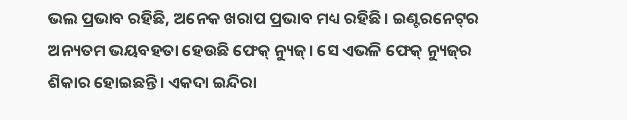ଭଲ ପ୍ରଭାବ ରହିଛି, ଅନେକ ଖରାପ ପ୍ରଭାବ ମଧ୍ୟ ରହିଛି। ଇଣ୍ଟରନେଟ୍‌ର ଅନ୍ୟତମ ଭୟବହତା ହେଉଛି ଫେକ୍‌ ନ୍ୟୁଜ୍‌। ସେ ଏଭଳି ଫେକ୍‌ ନ୍ୟୁଜ୍‌ର ଶିକାର ହୋଇଛନ୍ତି। ଏକଦା ଇନ୍ଦିରା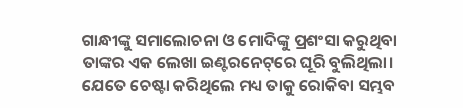ଗାନ୍ଧୀଙ୍କୁ ସମାଲୋଚନା ଓ ମୋଦିଙ୍କୁ ପ୍ରଶଂସା କରୁଥିବା ତାଙ୍କର ଏକ ଲେଖା ଇଣ୍ଟରନେଟ୍‌ରେ ଘୂରି ବୁଲିଥିଲା। ଯେତେ ଚେଷ୍ଟା କରିଥିଲେ ମଧ୍ୟ ତାକୁ ରୋକିବା ସମ୍ଭବ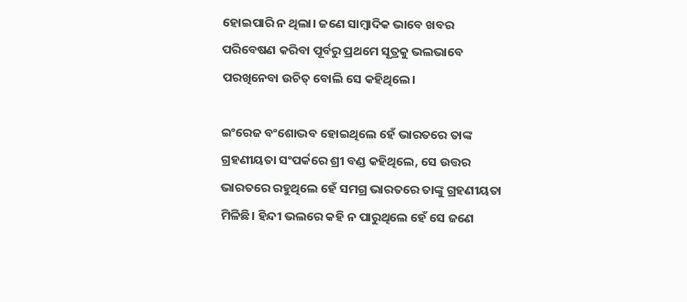ହୋଇପାରି ନ ଥିଲା। ଜଣେ ସାମ୍ବାଦିକ ଭାବେ ଖବର ପରିବେଷଣ କରିବା ପୂର୍ବରୁ ପ୍ରଥମେ ସୂତ୍ରକୁ ଭଲଭାବେ ପରଖିନେବା ଉଚିତ୍‌ ବୋଲି ସେ କହିଥିଲେ।

ଇଂରେଜ ବଂଶୋଦ୍ଭବ ହୋଇଥିଲେ ହେଁ ଭାରତରେ ତାଙ୍କ ଗ୍ରହଣୀୟତା ସଂପର୍କରେ ଶ୍ରୀ ବଣ୍ଡ କହିଥିଲେ, ସେ ଉତ୍ତର ଭାରତରେ ରହୁଥିଲେ ହେଁ ସମଗ୍ର ଭାରତରେ ତାଙ୍କୁ ଗ୍ରହଣୀୟତା ମିଳିଛି। ହିନ୍ଦୀ ଭଲରେ କହି ନ ପାରୁଥିଲେ ହେଁ ସେ ଜଣେ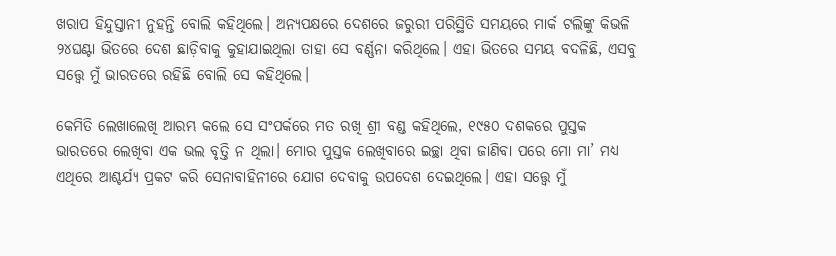ଖରାପ ହିନ୍ଦୁସ୍ତାନୀ ନୁହନ୍ତି ବୋଲି କହିଥିଲେ। ଅନ୍ୟପକ୍ଷରେ ଦେଶରେ ଜରୁରୀ ପରିସ୍ଥିତି ସମୟରେ ମାର୍କ ଟଲିଙ୍କୁ କିଭଳି ୨୪ଘଣ୍ଟା ଭିତରେ ଦେଶ ଛାଡ଼ିବାକୁ କୁହାଯାଇଥିଲା ତାହା ସେ ବର୍ଣ୍ଣନା କରିଥିଲେ। ଏହା ଭିତରେ ସମୟ ବଦଳିଛି, ଏସବୁ ସତ୍ତ୍ୱେ ମୁଁ ଭାରତରେ ରହିଛି ବୋଲି ସେ କହିଥିଲେ।

କେମିତି ଲେଖାଲେଖି ଆରମ୍ଭ କଲେ ସେ ସଂପର୍କରେ ମତ ରଖି ଶ୍ରୀ ବଣ୍ଡ କହିଥିଲେ, ୧୯୫୦ ଦଶକରେ ପୁସ୍ତକ ଭାରତରେ ଲେଖିବା ଏକ ଭଲ ବୃତ୍ତି ନ ଥିଲା। ମୋର ପୁସ୍ତକ ଲେଖିବାରେ ଇଚ୍ଛା ଥିବା ଜାଣିବା ପରେ ମୋ ମା’ ମଧ୍ୟ ଏଥିରେ ଆଶ୍ଚର୍ଯ୍ୟ ପ୍ରକଟ କରି ସେନାବାହିନୀରେ ଯୋଗ ଦେବାକୁ ଉପଦେଶ ଦେଇଥିଲେ। ଏହା ସତ୍ତ୍ୱେ ମୁଁ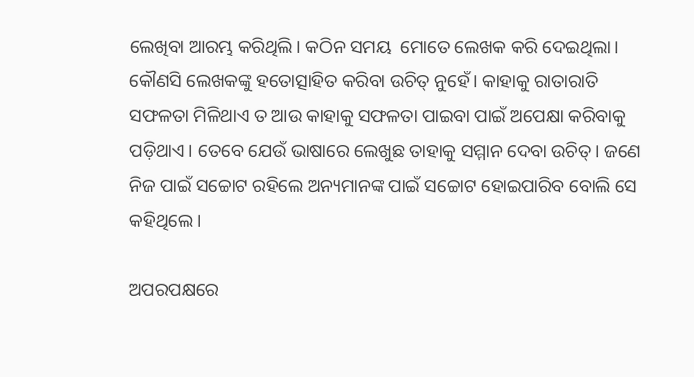ଲେଖିବା ଆରମ୍ଭ କରିଥିଲି। କଠିନ ସମୟ  ମୋତେ ଲେଖକ କରି ଦେଇଥିଲା। କୌଣସି ଲେଖକଙ୍କୁ ହତୋତ୍ସାହିତ କରିବା ଉଚିତ୍‌ ନୁହେଁ। କାହାକୁ ରାତାରାତି ସଫଳତା ମିଳିଥାଏ ତ ଆଉ କାହାକୁ ସଫଳତା ପାଇବା ପାଇଁ ଅପେକ୍ଷା କରିବାକୁ ପଡ଼ିଥାଏ। ତେବେ ଯେଉଁ ଭାଷାରେ ଲେଖୁଛ ତାହାକୁ ସମ୍ମାନ ଦେବା ଉଚିତ୍‌। ଜଣେ ନିଜ ପାଇଁ ସଚ୍ଚୋଟ ରହିଲେ ଅନ୍ୟମାନଙ୍କ ପାଇଁ ସଚ୍ଚୋଟ ହୋଇପାରିବ ବୋଲି ସେ କହିଥିଲେ।

ଅପରପକ୍ଷରେ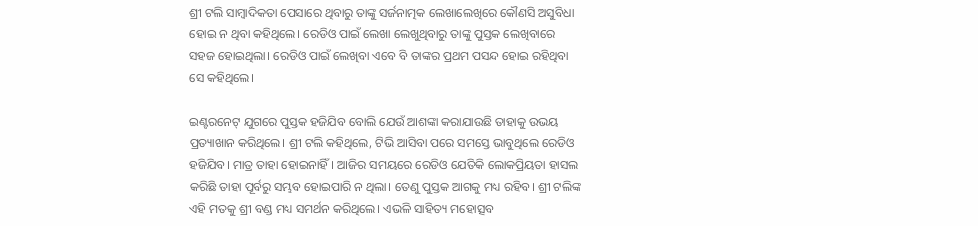ଶ୍ରୀ ଟଲି ସାମ୍ବାଦିକତା ପେସାରେ ଥିବାରୁ ତାଙ୍କୁ ସର୍ଜନାତ୍ମକ ଲେଖାଲେଖିରେ କୌଣସି ଅସୁବିଧା ହୋଇ ନ ଥିବା କହିଥିଲେ। ରେଡିଓ ପାଇଁ ଲେଖା ଲେଖୁଥିବାରୁ ତାଙ୍କୁ ପୁସ୍ତକ ଲେଖିବାରେ ସହଜ ହୋଇଥିଲା। ରେଡିଓ ପାଇଁ ଲେଖିବା ଏବେ ବି ତାଙ୍କର ପ୍ରଥମ ପସନ୍ଦ ହୋଇ ରହିଥିବା ସେ କହିଥିଲେ।

ଇଣ୍ଟରନେଟ୍‌ ଯୁଗରେ ପୁସ୍ତକ ହଜିଯିବ ବୋଲି ଯେଉଁ ଆଶଙ୍କା କରାଯାଉଛି ତାହାକୁ ଉଭୟ ପ୍ରତ୍ୟାଖାନ କରିଥିଲେ। ଶ୍ରୀ ଟଲି କହିଥିଲେ, ଟିଭି ଆସିବା ପରେ ସମସ୍ତେ ଭାବୁଥିଲେ ରେଡିଓ ହଜିଯିବ। ମାତ୍ର ତାହା ହୋଇନାହିଁ। ଆଜିର ସମୟରେ ରେଡିଓ ଯେତିକି ଲୋକପ୍ରିୟତା ହାସଲ କରିଛି ତାହା ପୂର୍ବରୁ ସମ୍ଭବ ହୋଇପାରି ନ ଥିଲା। ତେଣୁ ପୁସ୍ତକ ଆଗକୁ ମଧ୍ୟ ରହିବ। ଶ୍ରୀ ଟଲିଙ୍କ ଏହି ମତକୁ ଶ୍ରୀ ବଣ୍ଡ ମଧ୍ୟ ସମର୍ଥନ କରିଥିଲେ। ଏଭଳି ସାହିତ୍ୟ ମହୋତ୍ସବ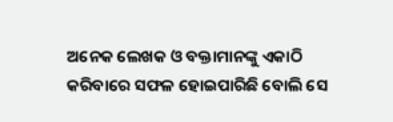ଅନେକ ଲେଖକ ଓ ବକ୍ତାମାନଙ୍କୁ ଏକାଠି କରିବାରେ ସଫଳ ହୋଇପାରିଛି ବୋଲି ସେ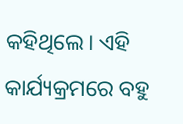କହିଥିଲେ। ଏହି କାର୍ଯ୍ୟକ୍ରମରେ ବହୁ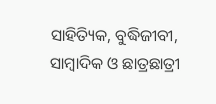ସାହିତ୍ୟିକ, ବୁଦ୍ଧିଜୀବୀ, ସାମ୍ବାଦିକ ଓ ଛାତ୍ରଛାତ୍ରୀ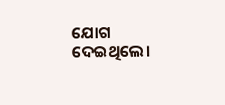ଯୋଗ ଦେଇଥିଲେ।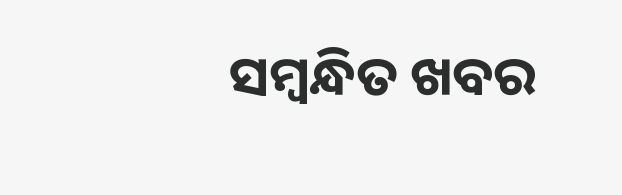ସମ୍ବନ୍ଧିତ ଖବର